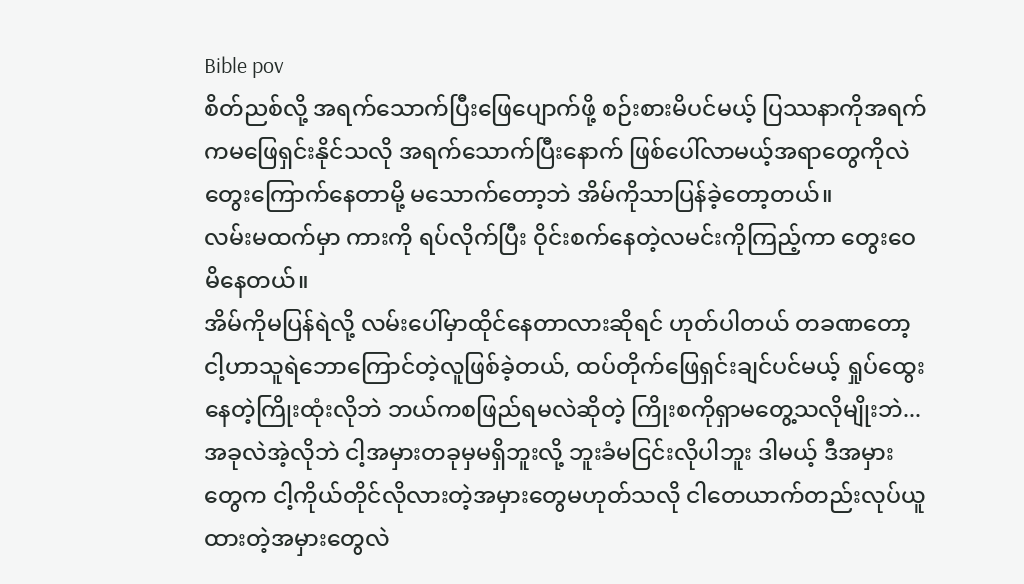Bible pov
စိတ်ညစ်လို့ အရက်သောက်ပြီးဖြေပျောက်ဖို့ စဉ်းစားမိပင်မယ့် ပြဿနာကိုအရက်ကမဖြေရှင်းနိုင်သလို အရက်သောက်ပြီးနောက် ဖြစ်ပေါ်လာမယ့်အရာတွေကိုလဲ တွေးကြောက်နေတာမို့ မသောက်တော့ဘဲ အိမ်ကိုသာပြန်ခဲ့တော့တယ်။
လမ်းမထက်မှာ ကားကို ရပ်လိုက်ပြီး ဝိုင်းစက်နေတဲ့လမင်းကိုကြည့်ကာ တွေးဝေမိနေတယ်။
အိမ်ကိုမပြန်ရဲလို့ လမ်းပေါ်မှာထိုင်နေတာလားဆိုရင် ဟုတ်ပါတယ် တခဏတော့ ငါ့ဟာသူရဲဘောကြောင်တဲ့လူဖြစ်ခဲ့တယ်, ထပ်တိုက်ဖြေရှင်းချင်ပင်မယ့် ရှုပ်ထွေးနေတဲ့ကြိုးထုံးလိုဘဲ ဘယ်ကစဖြည်ရမလဲဆိုတဲ့ ကြိုးစကိုရှာမတွေ့သလိုမျိုးဘဲ...
အခုလဲအဲ့လိုဘဲ ငါ့အမှားတခုမှမရှိဘူးလို့ ဘူးခံမငြင်းလိုပါဘူး ဒါမယ့် ဒီအမှားတွေက ငါ့ကိုယ်တိုင်လိုလားတဲ့အမှားတွေမဟုတ်သလို ငါတေယာက်တည်းလုပ်ယူထားတဲ့အမှားတွေလဲ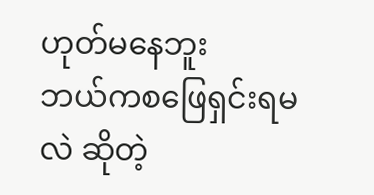ဟုတ်မနေဘူး
ဘယ်ကစဖြေရှင်းရမလဲ ဆိုတဲ့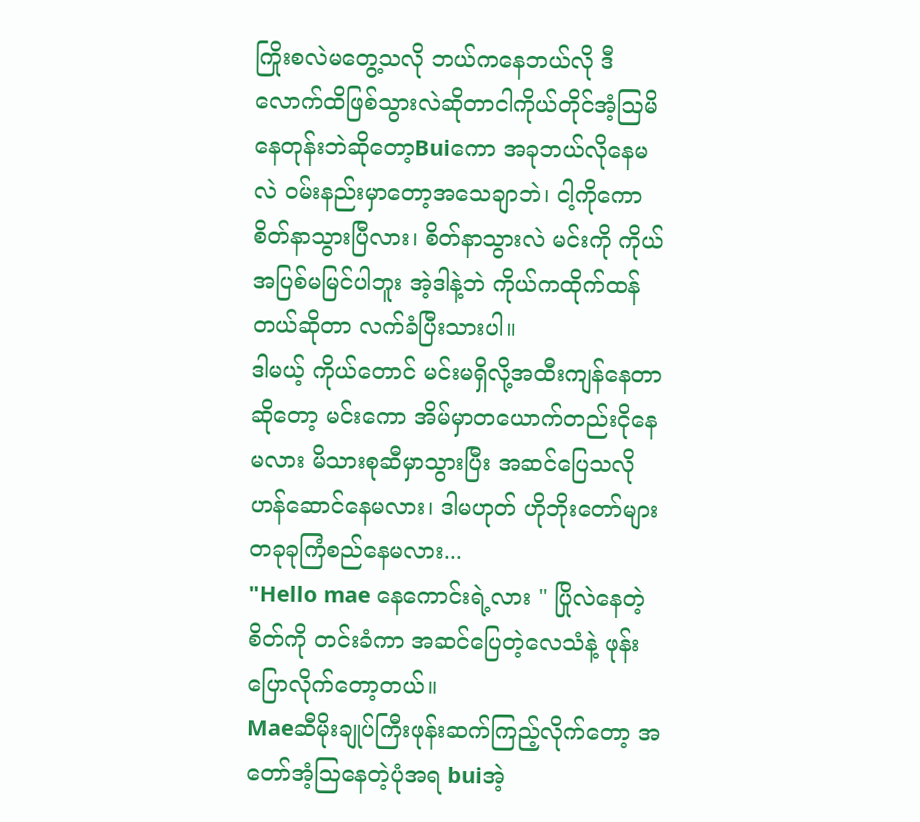ကြိုးစလဲမတွေ့သလို ဘယ်ကနေဘယ်လို ဒီလောက်ထိဖြစ်သွားလဲဆိုတာငါကိုယ်တိုင်အံ့ဩမိနေတုန်းဘဲဆိုတော့Buiကော အခုဘယ်လိုနေမလဲ ဝမ်းနည်းမှာတော့အသေချာဘဲ၊ ငါ့ကိုကော စိတ်နာသွားပြီလား၊ စိတ်နာသွားလဲ မင်းကို ကိုယ်အပြစ်မမြင်ပါဘူး အဲ့ဒါနဲ့ဘဲ ကိုယ်ကထိုက်ထန်တယ်ဆိုတာ လက်ခံပြီးသားပါ။
ဒါမယ့် ကိုယ်တောင် မင်းမရှိလို့အထီးကျန်နေတာဆိုတော့ မင်းကော အိမ်မှာတယောက်တည်းငိုနေမလား မိသားစုဆီမှာသွားပြီး အဆင်ပြေသလိုဟန်ဆောင်နေမလား၊ ဒါမဟုတ် ဟိုဘိုးတော်များတခုခုကြံစည်နေမလား...
"Hello mae နေကောင်းရဲ့လား " ပြိုလဲနေတဲ့စိတ်ကို တင်းခံကာ အဆင်ပြေတဲ့လေသံနဲ့ ဖုန်းပြောလိုက်တော့တယ်။
Maeဆီမိုးချုပ်ကြီးဖုန်းဆက်ကြည့်လိုက်တော့ အတော်အံ့ဩနေတဲ့ပုံအရ buiအဲ့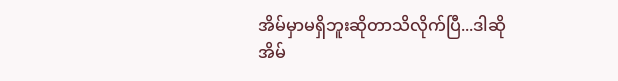အိမ်မှာမရှိဘူးဆိုတာသိလိုက်ပြီ...ဒါဆို အိမ်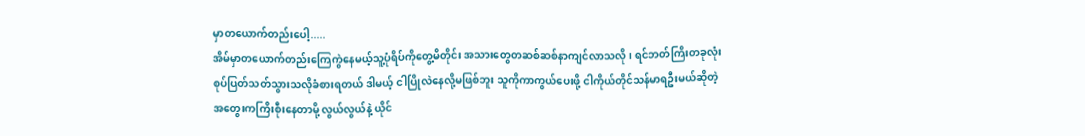မှာတယောက်တည်းပေါ့.....
အိမ်မှာတယောက်တည်းကြေကွဲနေမယ့်သူ့ပုံရိပ်ကိုတွေ့မိတိုင်း အသားတွေတဆစ်ဆစ်နာကျင်လာသလို၊ ရင်ဘတ်ကြိးတခုလုံးစုပ်ပြတ်သတ်သွားသလိုခံစားရတယ် ဒါမယ့် ငါပြိုလဲနေလို့မဖြစ်ဘူး သူကိုကာကွယ်ပေးဖို့ ငါကိုယ်တိုင်သန်မာရဦးမယ်ဆိုတဲ့အတွေးကကြိးစီုးနေတာမို့ လွယ်လွယ်နဲ့ ယိုင်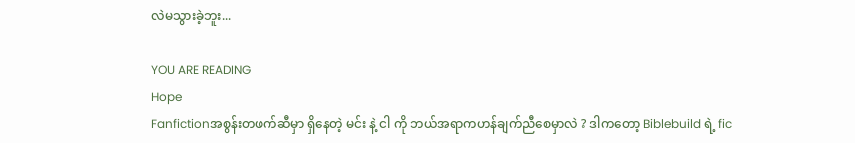လဲမသွားခဲ့ဘူး...

YOU ARE READING
Hope
Fanfictionအစွန်းတဖက်ဆီမှာ ရှိနေတဲ့ မင်း နဲ့ ငါ ကို ဘယ်အရာကဟန်ချက်ညီစေမှာလဲ ? ဒါကတော့ Biblebuild ရဲ့ fic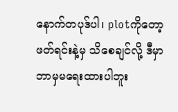နောက်တပုဒ်ပါ၊ plotကိုတော့ ဖတ်ရင်းနဲ့မှ သိစေချင်လို့ ဒီမှာဘာမှမရေးထားပါဘူး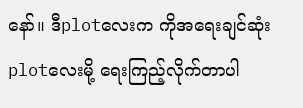နော်။ ဒီplotလေးက ကိုအရေးချင်ဆုံးplotလေးမို့ ရေးကြည့်လိုက်တာပါ